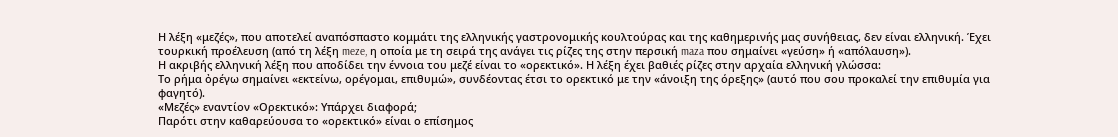Η λέξη «μεζές», που αποτελεί αναπόσπαστο κομμάτι της ελληνικής γαστρονομικής κουλτούρας και της καθημερινής μας συνήθειας, δεν είναι ελληνική. Έχει τουρκική προέλευση (από τη λέξη meze, η οποία με τη σειρά της ανάγει τις ρίζες της στην περσική maza που σημαίνει «γεύση» ή «απόλαυση»).
Η ακριβής ελληνική λέξη που αποδίδει την έννοια του μεζέ είναι το «ορεκτικό». Η λέξη έχει βαθιές ρίζες στην αρχαία ελληνική γλώσσα:
Το ρήμα ὀρέγω σημαίνει «εκτείνω, ορέγομαι, επιθυμώ», συνδέοντας έτσι το ορεκτικό με την «άνοιξη της όρεξης» (αυτό που σου προκαλεί την επιθυμία για φαγητό).
«Μεζές» εναντίον «Ορεκτικό»: Υπάρχει διαφορά;
Παρότι στην καθαρεύουσα το «ορεκτικό» είναι ο επίσημος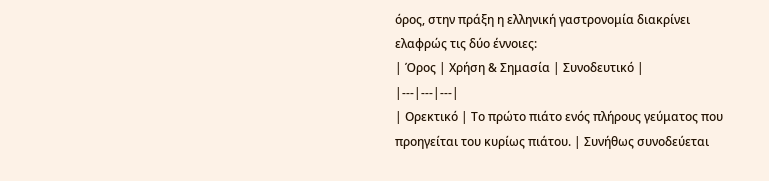όρος, στην πράξη η ελληνική γαστρονομία διακρίνει ελαφρώς τις δύο έννοιες:
| Όρος | Χρήση & Σημασία | Συνοδευτικό |
|---|---|---|
| Ορεκτικό | Το πρώτο πιάτο ενός πλήρους γεύματος που προηγείται του κυρίως πιάτου. | Συνήθως συνοδεύεται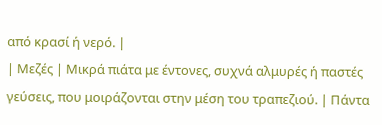από κρασί ή νερό. |
| Μεζές | Μικρά πιάτα με έντονες, συχνά αλμυρές ή παστές γεύσεις, που μοιράζονται στην μέση του τραπεζιού. | Πάντα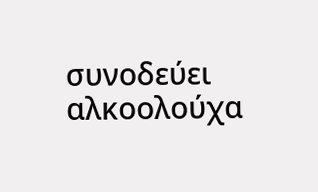συνοδεύει αλκοολούχα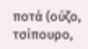ποτά (ούζο, τσίπουρο,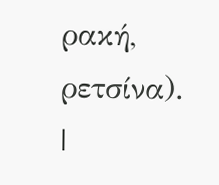ρακή, ρετσίνα). |